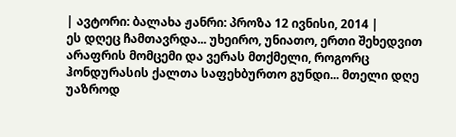| ავტორი: ბალახა ჟანრი: პროზა 12 ივნისი, 2014 |
ეს დღეც ჩამთავრდა... უხეირო, უნიათო, ერთი შეხედვით არაფრის მომცემი და ვერას მთქმელი, როგორც ჰონდურასის ქალთა საფეხბურთო გუნდი... მთელი დღე უაზროდ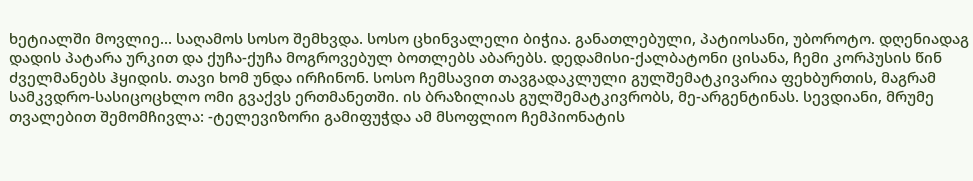ხეტიალში მოვლიე... საღამოს სოსო შემხვდა. სოსო ცხინვალელი ბიჭია. განათლებული, პატიოსანი, უბოროტო. დღენიადაგ დადის პატარა ურკით და ქუჩა-ქუჩა მოგროვებულ ბოთლებს აბარებს. დედამისი-ქალბატონი ცისანა, ჩემი კორპუსის წინ ძველმანებს ჰყიდის. თავი ხომ უნდა ირჩინონ. სოსო ჩემსავით თავგადაკლული გულშემატკივარია ფეხბურთის, მაგრამ სამკვდრო-სასიცოცხლო ომი გვაქვს ერთმანეთში. ის ბრაზილიას გულშემატკივრობს, მე-არგენტინას. სევდიანი, მრუმე თვალებით შემომჩივლა: -ტელევიზორი გამიფუჭდა ამ მსოფლიო ჩემპიონატის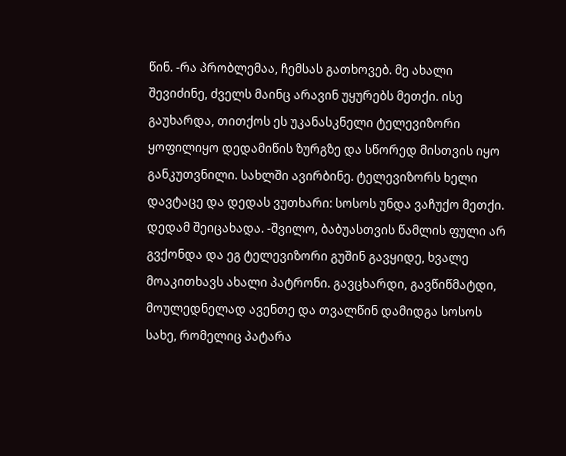წინ. -რა პრობლემაა, ჩემსას გათხოვებ. მე ახალი შევიძინე, ძველს მაინც არავინ უყურებს მეთქი. ისე გაუხარდა, თითქოს ეს უკანასკნელი ტელევიზორი ყოფილიყო დედამიწის ზურგზე და სწორედ მისთვის იყო განკუთვნილი. სახლში ავირბინე. ტელევიზორს ხელი დავტაცე და დედას ვუთხარი: სოსოს უნდა ვაჩუქო მეთქი. დედამ შეიცახადა. -შვილო, ბაბუასთვის წამლის ფული არ გვქონდა და ეგ ტელევიზორი გუშინ გავყიდე, ხვალე მოაკითხავს ახალი პატრონი. გავცხარდი, გავწიწმატდი, მოულედნელად ავენთე და თვალწინ დამიდგა სოსოს სახე, რომელიც პატარა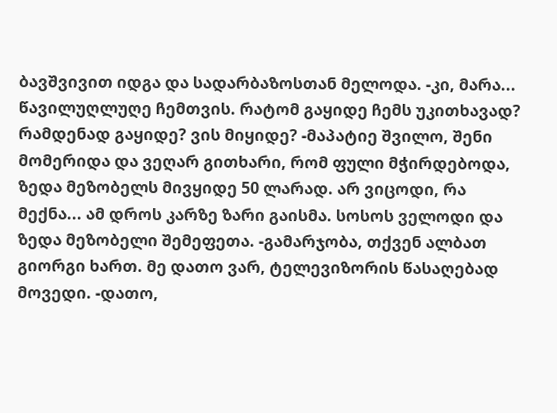ბავშვივით იდგა და სადარბაზოსთან მელოდა. -კი, მარა... წავილუღლუღე ჩემთვის. რატომ გაყიდე ჩემს უკითხავად? რამდენად გაყიდე? ვის მიყიდე? -მაპატიე შვილო, შენი მომერიდა და ვეღარ გითხარი, რომ ფული მჭირდებოდა, ზედა მეზობელს მივყიდე 50 ლარად. არ ვიცოდი, რა მექნა... ამ დროს კარზე ზარი გაისმა. სოსოს ველოდი და ზედა მეზობელი შემეფეთა. -გამარჯობა, თქვენ ალბათ გიორგი ხართ. მე დათო ვარ, ტელევიზორის წასაღებად მოვედი. -დათო,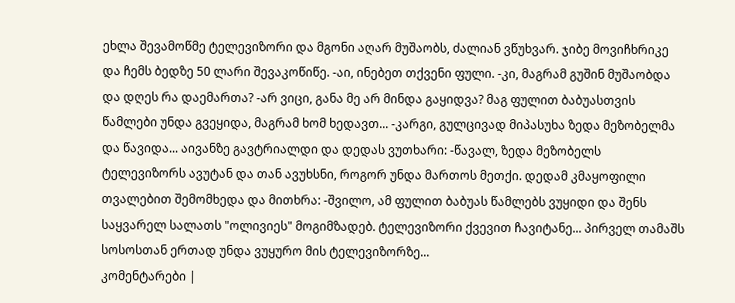ეხლა შევამოწმე ტელევიზორი და მგონი აღარ მუშაობს, ძალიან ვწუხვარ. ჯიბე მოვიჩხრიკე და ჩემს ბედზე 50 ლარი შევაკოწიწე. -აი, ინებეთ თქვენი ფული. -კი, მაგრამ გუშინ მუშაობდა და დღეს რა დაემართა? -არ ვიცი, განა მე არ მინდა გაყიდვა? მაგ ფულით ბაბუასთვის წამლები უნდა გვეყიდა, მაგრამ ხომ ხედავთ... -კარგი, გულცივად მიპასუხა ზედა მეზობელმა და წავიდა... აივანზე გავტრიალდი და დედას ვუთხარი: -წავალ, ზედა მეზობელს ტელევიზორს ავუტან და თან ავუხსნი, როგორ უნდა მართოს მეთქი. დედამ კმაყოფილი თვალებით შემომხედა და მითხრა: -შვილო, ამ ფულით ბაბუას წამლებს ვუყიდი და შენს საყვარელ სალათს "ოლივიეს" მოგიმზადებ. ტელევიზორი ქვევით ჩავიტანე... პირველ თამაშს სოსოსთან ერთად უნდა ვუყურო მის ტელევიზორზე...
კომენტარები |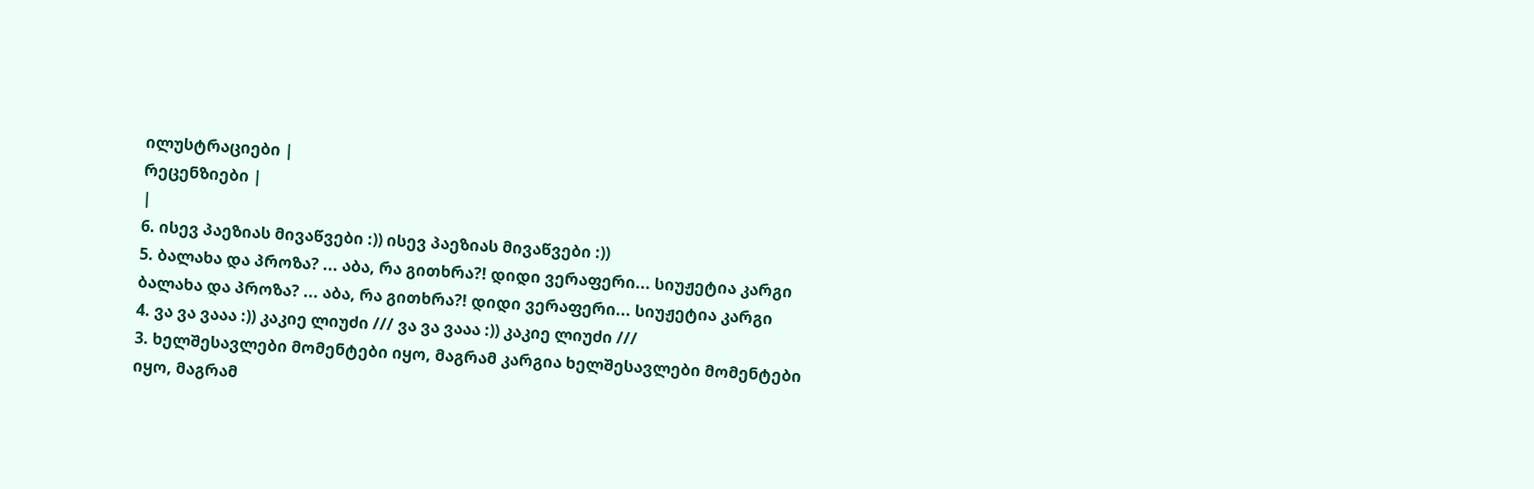ილუსტრაციები |
რეცენზიები |
|
6. ისევ პაეზიას მივაწვები :)) ისევ პაეზიას მივაწვები :))
5. ბალახა და პროზა? ... აბა, რა გითხრა?! დიდი ვერაფერი... სიუჟეტია კარგი ბალახა და პროზა? ... აბა, რა გითხრა?! დიდი ვერაფერი... სიუჟეტია კარგი
4. ვა ვა ვააა :)) კაკიე ლიუძი /// ვა ვა ვააა :)) კაკიე ლიუძი ///
3. ხელშესავლები მომენტები იყო, მაგრამ კარგია ხელშესავლები მომენტები იყო, მაგრამ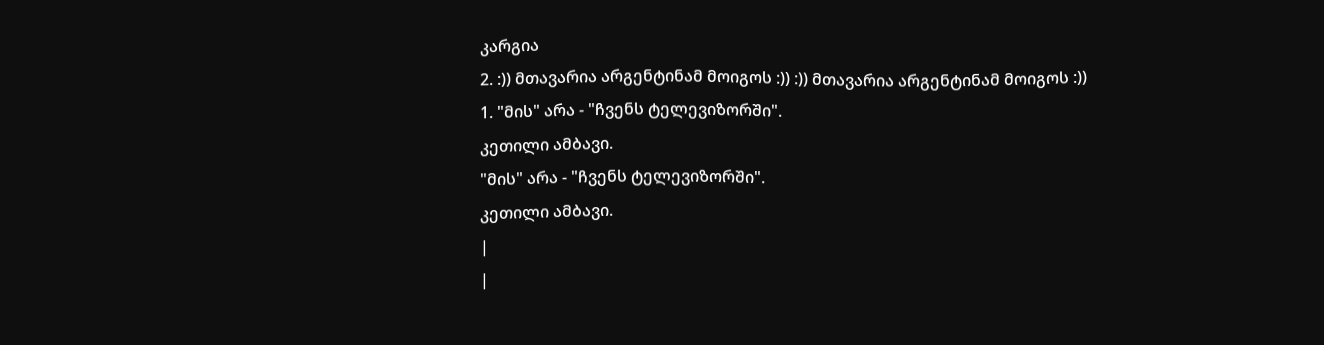კარგია
2. :)) მთავარია არგენტინამ მოიგოს :)) :)) მთავარია არგენტინამ მოიგოს :))
1. "მის" არა - "ჩვენს ტელევიზორში".
კეთილი ამბავი.
"მის" არა - "ჩვენს ტელევიზორში".
კეთილი ამბავი.
|
|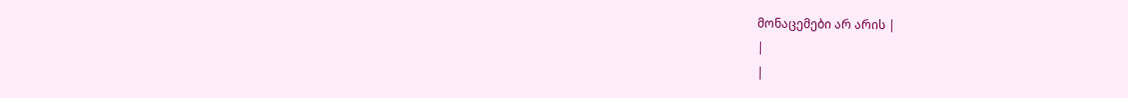მონაცემები არ არის |
|
|